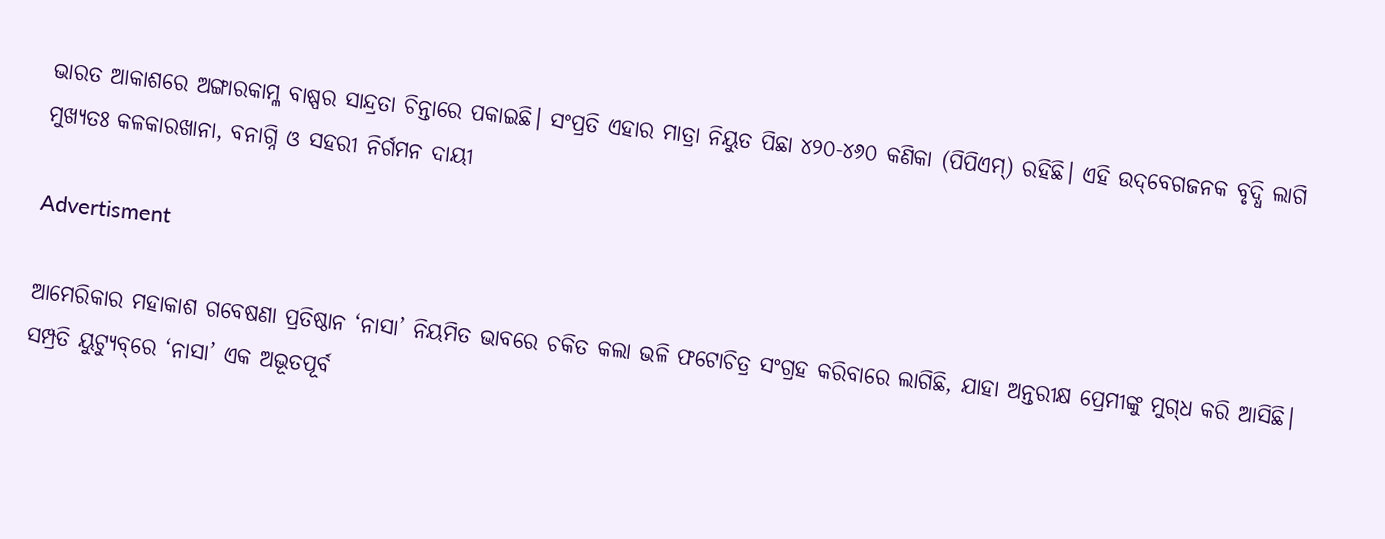ଭାରତ ଆକାଶରେ ଅଙ୍ଗାରକାମ୍ଳ ବାଷ୍ପର ସାନ୍ଦ୍ରତା ଚିନ୍ତାରେ ପକାଇଛି। ସଂପ୍ରତି ଏହାର ମାତ୍ରା ନିୟୁତ ପିଛା ୪୨୦-୪୬୦ କଣିକା (ପିପିଏମ୍‌) ରହିଛି। ଏହି ଉଦ୍‌ବେଗଜନକ ବୃଦ୍ଧି ଲାଗି ମୁଖ୍ୟତଃ କଳକାରଖାନା, ବନାଗ୍ନି ଓ ସହରୀ ନିର୍ଗମନ ଦାୟୀ

Advertisment

ଆମେରିକାର ମହାକାଶ ଗବେଷଣା ପ୍ରତିଷ୍ଠାନ ‘ନାସା’ ନିୟମିତ ଭାବରେ ଚକିତ କଲା ଭଳି ଫଟୋଚିତ୍ର ସଂଗ୍ରହ କରିବାରେ ଲାଗିଛି, ଯାହା ଅନ୍ତରୀକ୍ଷ ପ୍ରେମୀଙ୍କୁ ମୁଗ୍‌ଧ କରି ଆସିଛି। ସମ୍ପ୍ରତି ୟୁଟ୍ୟୁବ୍‌ରେ ‘ନାସା’ ଏକ ଅଭୂତପୂର୍ବ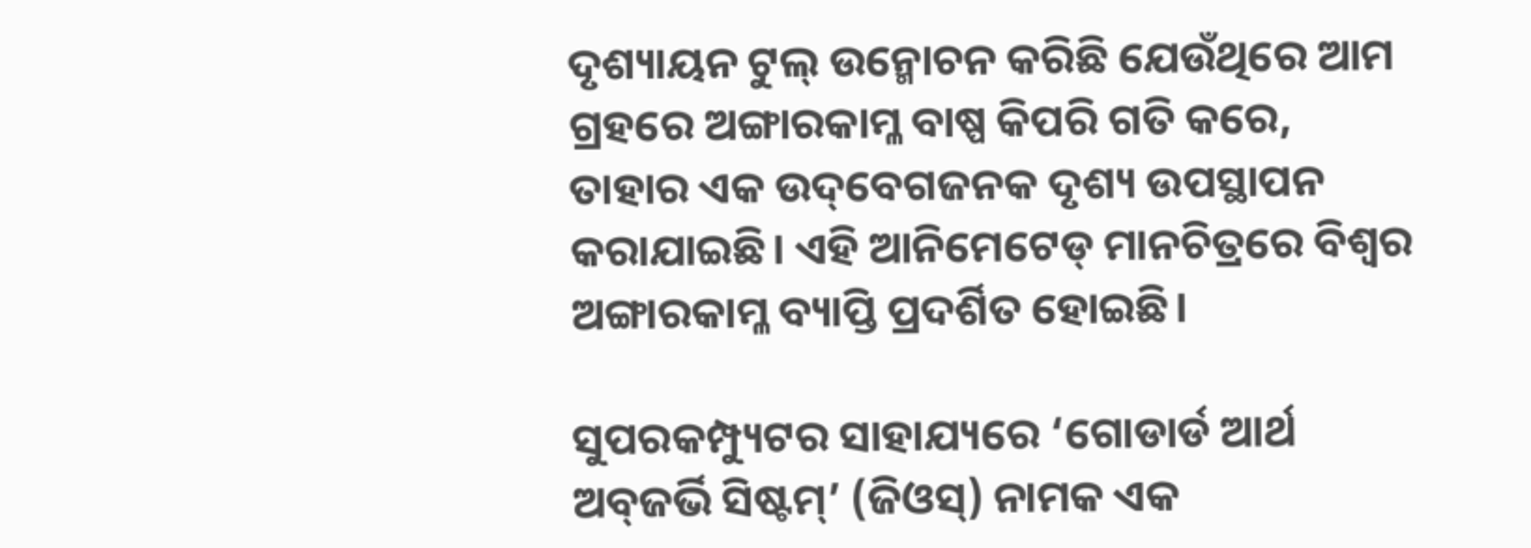ଦୃଶ୍ୟାୟନ ଟୁଲ୍‌ ଉନ୍ମୋଚନ କରିଛି ଯେଉଁଥିରେ ଆମ ଗ୍ରହରେ ଅଙ୍ଗାରକାମ୍ଳ ବାଷ୍ପ କିପରି ଗତି କରେ, ତାହାର ଏକ ଉଦ୍‌ବେଗଜନକ ଦୃଶ୍ୟ ଉପସ୍ଥାପନ କରାଯାଇଛି। ଏହି ଆନିମେଟେଡ୍‌ ମାନଚିତ୍ରରେ ବିଶ୍ବର ଅଙ୍ଗାରକାମ୍ଳ ବ୍ୟାପ୍ତି ପ୍ରଦର୍ଶିତ ହୋଇଛି।

ସୁପରକମ୍ପ୍ୟୁଟର ସାହାଯ୍ୟରେ ‘ଗୋଡାର୍ଡ ଆର୍ଥ ଅବ୍‌ଜର୍ଭି ସିଷ୍ଟମ୍’ (ଜିଓସ୍‌) ନାମକ ଏକ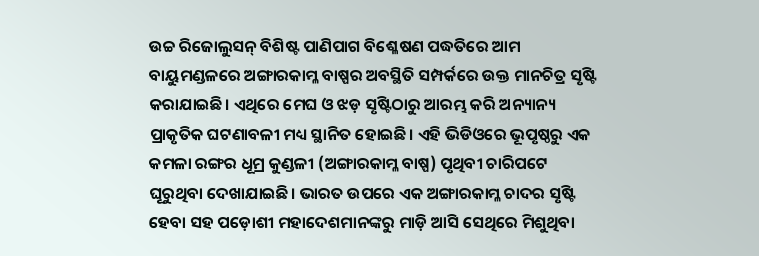ଉଚ୍ଚ ରିଜୋଲୁସନ୍‌ ବିଶିଷ୍ଟ ପାଣିପାଗ ବିଶ୍ଳେଷଣ ପଦ୍ଧତିରେ ଆମ ବାୟୁମଣ୍ଡଳରେ ଅଙ୍ଗାରକାମ୍ଳ ବାଷ୍ପର ଅବସ୍ଥିତି ସମ୍ପର୍କରେ ଉକ୍ତ ମାନଚିତ୍ର ସୃଷ୍ଟି କରାଯାଇଛି। ଏଥିରେ ମେଘ ଓ ଝଡ଼ ସୃଷ୍ଟିଠାରୁ ଆରମ୍ଭ କରି ଅନ୍ୟାନ୍ୟ ପ୍ରାକୃତିକ ଘଟଣାବଳୀ ମଧ୍ୟ ସ୍ଥାନିତ ହୋଇଛି। ଏହି ଭିଡିଓରେ ଭୂପୃଷ୍ଠରୁ ଏକ କମଳା ରଙ୍ଗର ଧୂମ୍ର କୁଣ୍ଡଳୀ (ଅଙ୍ଗାରକାମ୍ଳ ବାଷ୍ପ) ପୃଥିବୀ ଚାରିପଟେ ଘୂରୁଥିବା ଦେଖାଯାଇଛି। ଭାରତ ଉପରେ ଏକ ଅଙ୍ଗାରକାମ୍ଳ ଚାଦର ସୃଷ୍ଟି ହେବା ସହ ପଡ଼ୋଶୀ ମହାଦେଶମାନଙ୍କରୁ ମାଡ଼ି ଆସି ସେଥିରେ ମିଶୁଥିବା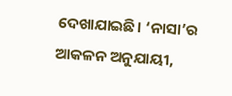ଦେଖାଯାଇଛି। ‘ନାସା’ର ଆକଳନ ଅନୁଯାୟୀ,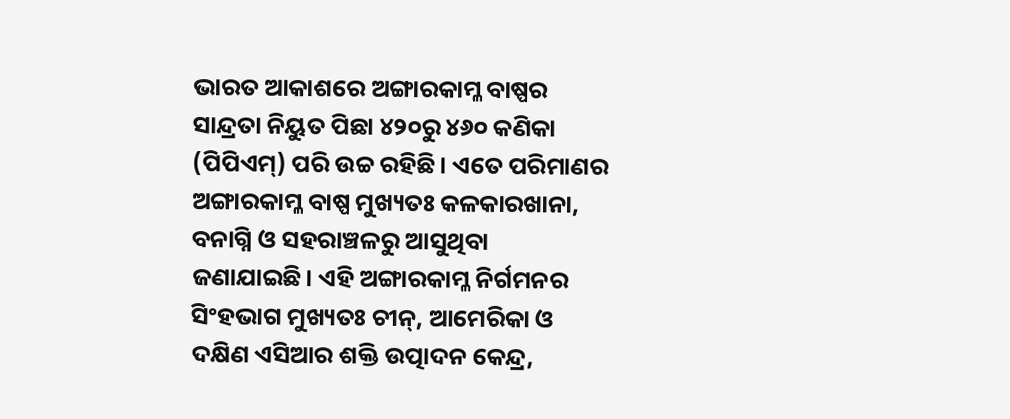ଭାରତ ଆକାଶରେ ଅଙ୍ଗାରକାମ୍ଳ ବାଷ୍ପର ସାନ୍ଦ୍ରତା ନିୟୁତ ପିଛା ୪୨୦ରୁ ୪୬୦ କଣିକା (ପିପିଏମ୍‌) ପରି ଉଚ୍ଚ ରହିଛି। ଏତେ ପରିମାଣର ଅଙ୍ଗାରକାମ୍ଳ ବାଷ୍ପ ମୁଖ୍ୟତଃ କଳକାରଖାନା, ବନାଗ୍ନି ଓ ସହରାଞ୍ଚଳରୁ ଆସୁଥିବା ଜଣାଯାଇଛି। ଏହି ଅଙ୍ଗାରକାମ୍ଳ ନିର୍ଗମନର ସିଂହଭାଗ ମୁଖ୍ୟତଃ ଚୀନ୍‌, ଆମେରିକା ଓ ଦକ୍ଷିଣ ଏସିଆର ଶକ୍ତି ଉତ୍ପାଦନ କେନ୍ଦ୍ର,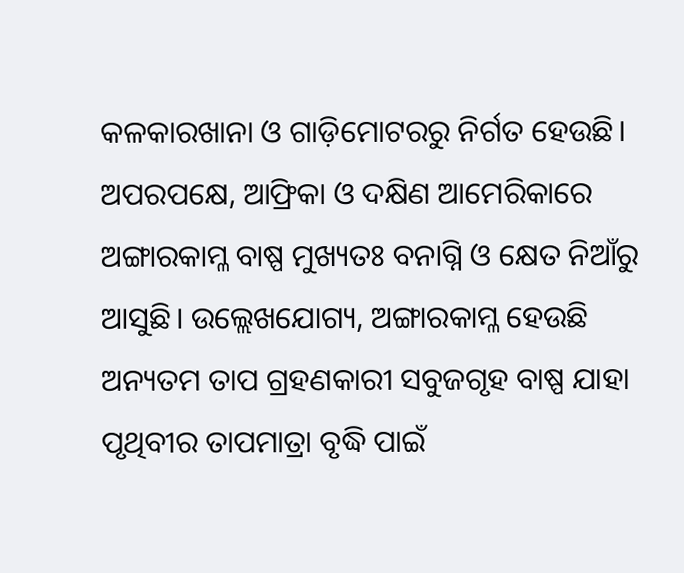କଳକାରଖାନା ଓ ଗାଡ଼ିମୋଟରରୁ ନିର୍ଗତ ହେଉଛି। ଅପରପକ୍ଷେ, ଆଫ୍ରିକା ଓ ଦକ୍ଷିଣ ଆମେରିକାରେ ଅଙ୍ଗାରକାମ୍ଳ ବାଷ୍ପ ମୁଖ୍ୟତଃ ବନାଗ୍ନି ଓ କ୍ଷେତ ନିଆଁରୁ ଆସୁଛି। ଉଲ୍ଲେଖଯୋଗ୍ୟ, ଅଙ୍ଗାରକାମ୍ଳ ହେଉଛି ଅନ୍ୟତମ ତାପ ଗ୍ରହଣକାରୀ ସବୁଜଗୃହ ବାଷ୍ପ ଯାହା ପୃଥିବୀର ତାପମାତ୍ରା ବୃଦ୍ଧି ପାଇଁ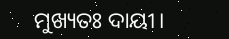ମୁଖ୍ୟତଃ ଦାୟୀ।